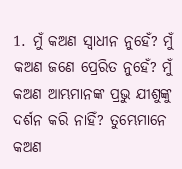1. ମୁଁ କଅଣ ସ୍ଵାଧୀନ ନୁହେଁ? ମୁଁ କଅଣ ଜଣେ ପ୍ରେରିତ ନୁହେଁ? ମୁଁ କଅଣ ଆମ୍ଭମାନଙ୍କ ପ୍ରଭୁ ଯୀଶୁଙ୍କୁ ଦର୍ଶନ କରି ନାହିଁ? ତୁମ୍ଭେମାନେ କଅଣ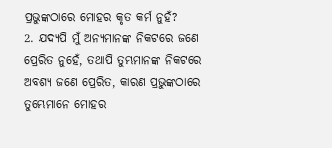ପ୍ରଭୁଙ୍କଠାରେ ମୋହର କୃତ କର୍ମ ନୁହଁ?
2. ଯଦ୍ୟପି ମୁଁ ଅନ୍ୟମାନଙ୍କ ନିକଟରେ ଜଣେ ପ୍ରେରିତ ନୁହେଁ, ତଥାପି ତୁମ୍ଭମାନଙ୍କ ନିକଟରେ ଅବଶ୍ୟ ଜଣେ ପ୍ରେରିତ, କାରଣ ପ୍ରଭୁଙ୍କଠାରେ ତୁମ୍ଭେମାନେ ମୋହର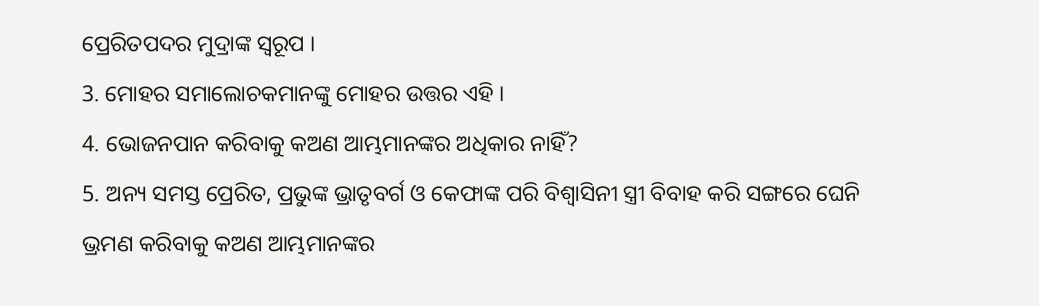ପ୍ରେରିତପଦର ମୁଦ୍ରାଙ୍କ ସ୍ଵରୂପ ।
3. ମୋହର ସମାଲୋଚକମାନଙ୍କୁ ମୋହର ଉତ୍ତର ଏହି ।
4. ଭୋଜନପାନ କରିବାକୁ କଅଣ ଆମ୍ଭମାନଙ୍କର ଅଧିକାର ନାହିଁ?
5. ଅନ୍ୟ ସମସ୍ତ ପ୍ରେରିତ, ପ୍ରଭୁଙ୍କ ଭ୍ରାତୃବର୍ଗ ଓ କେଫାଙ୍କ ପରି ବିଶ୍ଵାସିନୀ ସ୍ତ୍ରୀ ବିବାହ କରି ସଙ୍ଗରେ ଘେନି ଭ୍ରମଣ କରିବାକୁ କଅଣ ଆମ୍ଭମାନଙ୍କର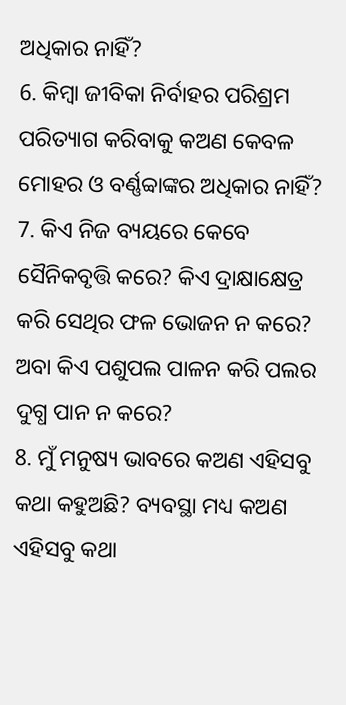ଅଧିକାର ନାହିଁ?
6. କିମ୍ଵା ଜୀବିକା ନିର୍ବାହର ପରିଶ୍ରମ ପରିତ୍ୟାଗ କରିବାକୁ କଅଣ କେବଳ ମୋହର ଓ ବର୍ଣ୍ଣବ୍ବାଙ୍କର ଅଧିକାର ନାହିଁ?
7. କିଏ ନିଜ ବ୍ୟୟରେ କେବେ ସୈନିକବୃତ୍ତି କରେ? କିଏ ଦ୍ରାକ୍ଷାକ୍ଷେତ୍ର କରି ସେଥିର ଫଳ ଭୋଜନ ନ କରେ? ଅବା କିଏ ପଶୁପଲ ପାଳନ କରି ପଲର ଦୁଗ୍ଧ ପାନ ନ କରେ?
8. ମୁଁ ମନୁଷ୍ୟ ଭାବରେ କଅଣ ଏହିସବୁ କଥା କହୁଅଛି? ବ୍ୟବସ୍ଥା ମଧ୍ୟ କଅଣ ଏହିସବୁ କଥା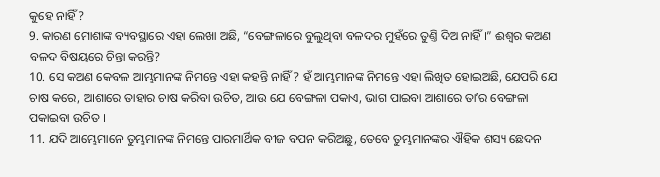କୁହେ ନାହିଁ?
9. କାରଣ ମୋଶାଙ୍କ ବ୍ୟବସ୍ଥାରେ ଏହା ଲେଖା ଅଛି, “ବେଙ୍ଗଳାରେ ବୁଲୁଥିବା ବଳଦର ମୁହଁରେ ତୁଣ୍ତି ଦିଅ ନାହିଁ ।” ଈଶ୍ଵର କଅଣ ବଳଦ ବିଷୟରେ ଚିନ୍ତା କରନ୍ତି?
10. ସେ କଅଣ କେବଳ ଆମ୍ଭମାନଙ୍କ ନିମନ୍ତେ ଏହା କହନ୍ତି ନାହିଁ? ହଁ ଆମ୍ଭମାନଙ୍କ ନିମନ୍ତେ ଏହା ଲିଖିତ ହୋଇଅଛି, ଯେପରି ଯେ ଚାଷ କରେ, ଆଶାରେ ତାହାର ଚାଷ କରିବା ଉଚିତ, ଆଉ ଯେ ବେଙ୍ଗଳା ପକାଏ, ଭାଗ ପାଇବା ଆଶାରେ ତାʼର ବେଙ୍ଗଳା ପକାଇବା ଉଚିତ ।
11. ଯଦି ଆମ୍ଭେମାନେ ତୁମ୍ଭମାନଙ୍କ ନିମନ୍ତେ ପାରମାର୍ଥିକ ବୀଜ ବପନ କରିଅଛୁ, ତେବେ ତୁମ୍ଭମାନଙ୍କର ଐହିକ ଶସ୍ୟ ଛେଦନ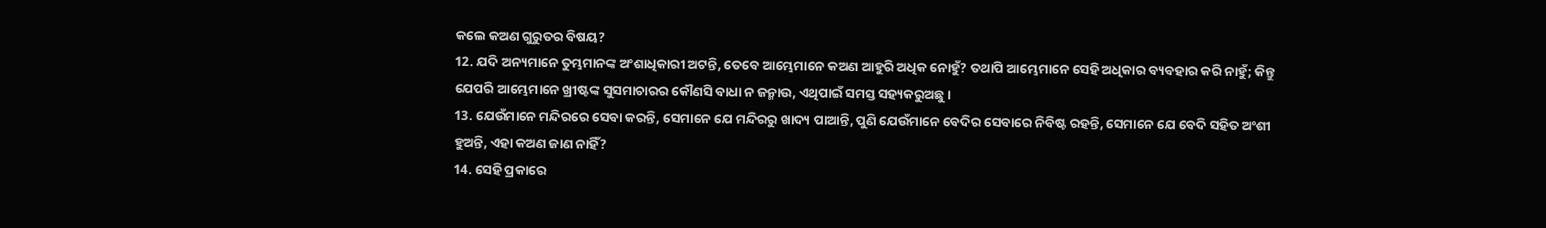କଲେ କଅଣ ଗୁରୁତର ବିଷୟ?
12. ଯଦି ଅନ୍ୟମାନେ ତୁମ୍ଭମାନଙ୍କ ଅଂଶାଧିକାରୀ ଅଟନ୍ତି, ତେବେ ଆମ୍ଭେମାନେ କଅଣ ଆହୁରି ଅଧିକ ନୋହୁଁ? ତଥାପି ଆମ୍ଭେମାନେ ସେହି ଅଧିକାର ବ୍ୟବହାର କରି ନାହୁଁ; କିନ୍ତୁ ଯେପରି ଆମ୍ଭେମାନେ ଖ୍ରୀଷ୍ଟଙ୍କ ସୁସମାଚାରର କୌଣସି ବାଧା ନ ଜନ୍ମାଉ, ଏଥିପାଇଁ ସମସ୍ତ ସହ୍ୟକରୁଅଛୁ ।
13. ଯେଉଁମାନେ ମନ୍ଦିରରେ ସେବା କରନ୍ତି, ସେମାନେ ଯେ ମନ୍ଦିରରୁ ଖାଦ୍ୟ ପାଆନ୍ତି, ପୁଣି ଯେଉଁମାନେ ବେଦିର ସେବାରେ ନିବିଷ୍ଟ ରହନ୍ତି, ସେମାନେ ଯେ ବେଦି ସହିତ ଅଂଶୀ ହୁଅନ୍ତି, ଏହା କଅଣ ଜାଣ ନାହିଁ?
14. ସେହି ପ୍ରକାରେ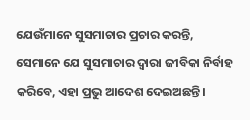ଯେଉଁମାନେ ସୁସମାଚାର ପ୍ରଚାର କରନ୍ତି, ସେମାନେ ଯେ ସୁସମାଚାର ଦ୍ଵାରା ଜୀବିକା ନିର୍ବାହ କରିବେ, ଏହା ପ୍ରଭୁ ଆଦେଶ ଦେଇଅଛନ୍ତି ।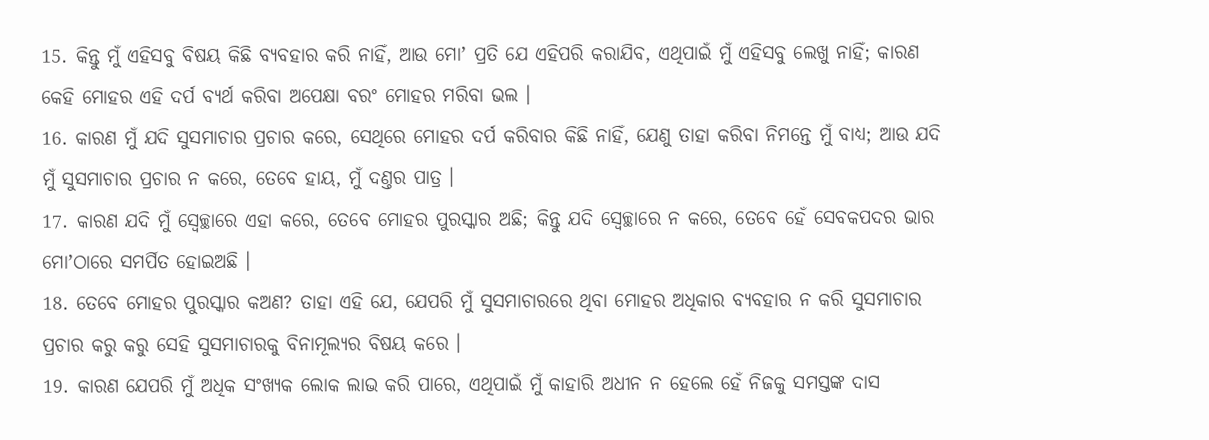15. କିନ୍ତୁ ମୁଁ ଏହିସବୁ ବିଷୟ କିଛି ବ୍ୟବହାର କରି ନାହିଁ, ଆଉ ମୋʼ ପ୍ରତି ଯେ ଏହିପରି କରାଯିବ, ଏଥିପାଇଁ ମୁଁ ଏହିସବୁ ଲେଖୁ ନାହିଁ; କାରଣ କେହି ମୋହର ଏହି ଦର୍ପ ବ୍ୟର୍ଥ କରିବା ଅପେକ୍ଷା ବରଂ ମୋହର ମରିବା ଭଲ ।
16. କାରଣ ମୁଁ ଯଦି ସୁସମାଚାର ପ୍ରଚାର କରେ, ସେଥିରେ ମୋହର ଦର୍ପ କରିବାର କିଛି ନାହିଁ, ଯେଣୁ ତାହା କରିବା ନିମନ୍ତେ ମୁଁ ବାଧ୍ୟ; ଆଉ ଯଦି ମୁଁ ସୁସମାଚାର ପ୍ରଚାର ନ କରେ, ତେବେ ହାୟ, ମୁଁ ଦଣ୍ତର ପାତ୍ର ।
17. କାରଣ ଯଦି ମୁଁ ସ୍ଵେଚ୍ଛାରେ ଏହା କରେ, ତେବେ ମୋହର ପୁରସ୍କାର ଅଛି; କିନ୍ତୁ ଯଦି ସ୍ଵେଚ୍ଛାରେ ନ କରେ, ତେବେ ହେଁ ସେବକପଦର ଭାର ମୋʼଠାରେ ସମର୍ପିତ ହୋଇଅଛି ।
18. ତେବେ ମୋହର ପୁରସ୍କାର କଅଣ? ତାହା ଏହି ଯେ, ଯେପରି ମୁଁ ସୁସମାଚାରରେ ଥିବା ମୋହର ଅଧିକାର ବ୍ୟବହାର ନ କରି ସୁସମାଚାର ପ୍ରଚାର କରୁ କରୁ ସେହି ସୁସମାଚାରକୁ ବିନାମୂଲ୍ୟର ବିଷୟ କରେ ।
19. କାରଣ ଯେପରି ମୁଁ ଅଧିକ ସଂଖ୍ୟକ ଲୋକ ଲାଭ କରି ପାରେ, ଏଥିପାଇଁ ମୁଁ କାହାରି ଅଧୀନ ନ ହେଲେ ହେଁ ନିଜକୁ ସମସ୍ତଙ୍କ ଦାସ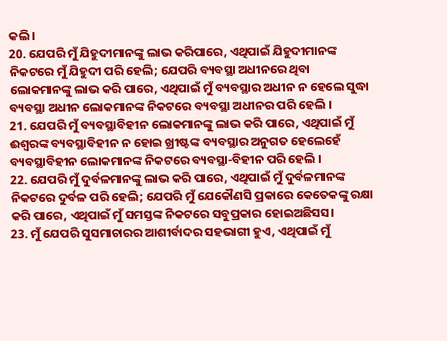କଲି ।
20. ଯେପରି ମୁଁ ଯିହୁଦୀମାନଙ୍କୁ ଲାଭ କରିପାରେ, ଏଥିପାଇଁ ଯିହୁଦୀମାନଙ୍କ ନିକଟରେ ମୁଁ ଯିହୁଦୀ ପରି ହେଲି; ଯେପରି ବ୍ୟବସ୍ଥା ଅଧୀନରେ ଥିବା ଲୋକମାନଙ୍କୁ ଲାଭ କରି ପାରେ, ଏଥିପାଇଁ ମୁଁ ବ୍ୟବସ୍ଥାର ଅଧୀନ ନ ହେଲେ ସୁଦ୍ଧା ବ୍ୟବସ୍ଥା ଅଧୀନ ଲୋକମାନଙ୍କ ନିକଟରେ ବ୍ୟବସ୍ଥା ଅଧୀନର ପରି ହେଲି ।
21. ଯେପରି ମୁଁ ବ୍ୟବସ୍ଥାବିହୀନ ଲୋକମାନଙ୍କୁ ଲାଭ କରି ପାରେ, ଏଥିପାଇଁ ମୁଁ ଈଶ୍ଵରଙ୍କ ବ୍ୟବସ୍ଥାବିହୀନ ନ ହୋଇ ଖ୍ରୀଷ୍ଟଙ୍କ ବ୍ୟବସ୍ଥାର ଅନୁଗତ ହେଲେହେଁ ବ୍ୟବସ୍ଥାବିହୀନ ଲୋକମାନଙ୍କ ନିକଟରେ ବ୍ୟବସ୍ଥା-ବିହୀନ ପରି ହେଲି ।
22. ଯେପରି ମୁଁ ଦୁର୍ବଳମାନଙ୍କୁ ଲାଭ କରି ପାରେ, ଏଥିପାଇଁ ମୁଁ ଦୁର୍ବଳମାନଙ୍କ ନିକଟରେ ଦୁର୍ବଳ ପରି ହେଲି; ଯେପରି ମୁଁ ଯେକୌଣସି ପ୍ରକାରେ କେତେକଙ୍କୁ ରକ୍ଷା କରି ପାରେ, ଏଥିପାଇଁ ମୁଁ ସମସ୍ତଙ୍କ ନିକଟରେ ସବୁପ୍ରକାର ହୋଇଅଛିସସ।
23. ମୁଁ ଯେପରି ସୁସମାଚାରର ଆଶୀର୍ବାଦର ସହଭାଗୀ ହୁଏ, ଏଥିପାଇଁ ମୁଁ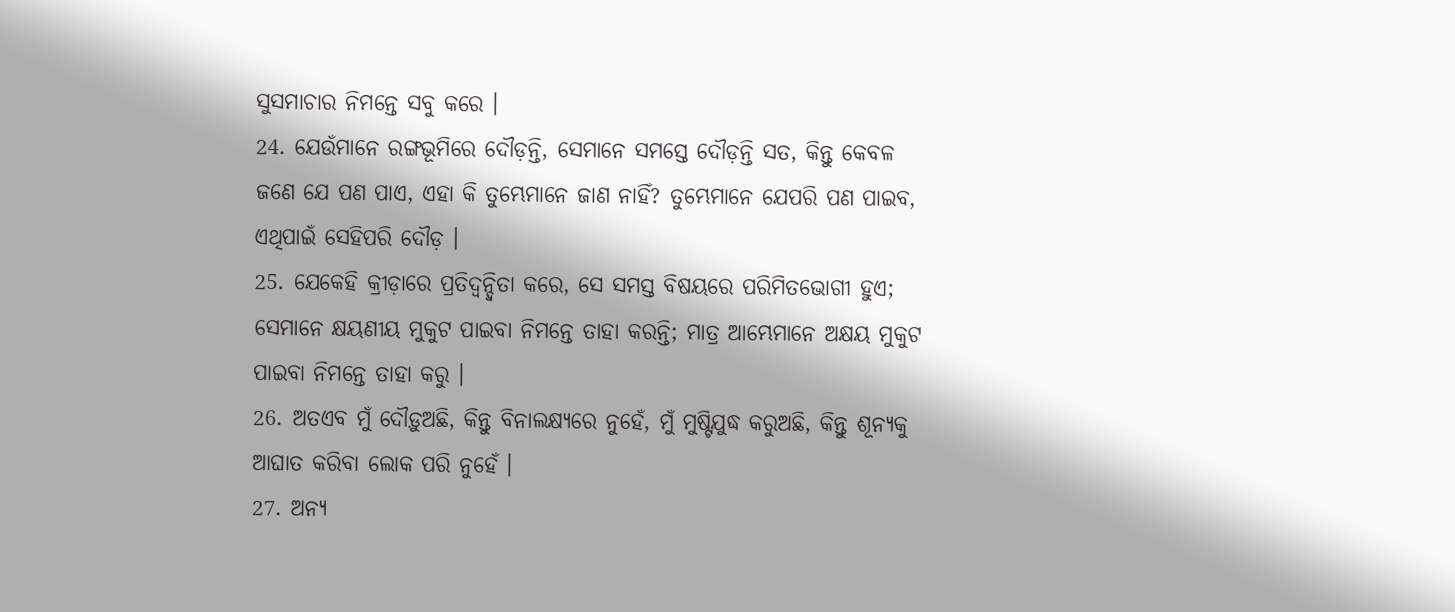ସୁସମାଚାର ନିମନ୍ତେ ସବୁ କରେ ।
24. ଯେଉଁମାନେ ରଙ୍ଗଭୂମିରେ ଦୌଡ଼ନ୍ତି, ସେମାନେ ସମସ୍ତେ ଦୌଡ଼ନ୍ତି ସତ, କିନ୍ତୁ କେବଳ ଜଣେ ଯେ ପଣ ପାଏ, ଏହା କି ତୁମ୍ଭେମାନେ ଜାଣ ନାହିଁ? ତୁମ୍ଭେମାନେ ଯେପରି ପଣ ପାଇବ, ଏଥିପାଇଁ ସେହିପରି ଦୌଡ଼ ।
25. ଯେକେହି କ୍ରୀଡ଼ାରେ ପ୍ରତିଦ୍ଵନ୍ଦ୍ଵିତା କରେ, ସେ ସମସ୍ତ ବିଷୟରେ ପରିମିତଭୋଗୀ ହୁଏ; ସେମାନେ କ୍ଷୟଣୀୟ ମୁକୁଟ ପାଇବା ନିମନ୍ତେ ତାହା କରନ୍ତି; ମାତ୍ର ଆମ୍ଭେମାନେ ଅକ୍ଷୟ ମୁକୁଟ ପାଇବା ନିମନ୍ତେ ତାହା କରୁ ।
26. ଅତଏବ ମୁଁ ଦୌଡ଼ୁଅଛି, କିନ୍ତୁ ବିନାଲକ୍ଷ୍ୟରେ ନୁହେଁ, ମୁଁ ମୁଷ୍ଟିଯୁଦ୍ଧ କରୁଅଛି, କିନ୍ତୁ ଶୂନ୍ୟକୁ ଆଘାତ କରିବା ଲୋକ ପରି ନୁହେଁ ।
27. ଅନ୍ୟ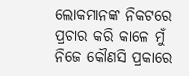ଲୋକମାନଙ୍କ ନିକଟରେ ପ୍ରଚାର କରି କାଳେ ମୁଁ ନିଜେ କୌଣସି ପ୍ରକାରେ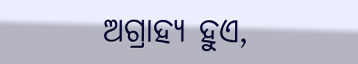ଅଗ୍ରାହ୍ୟ ହୁଏ,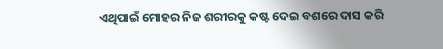ଏଥିପାଇଁ ମୋହର ନିଜ ଶରୀରକୁ କଷ୍ଟ ଦେଇ ବଶରେ ଦାସ କରି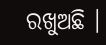ରଖୁଅଛି ।